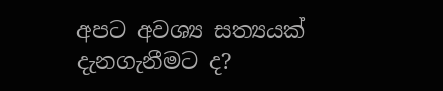අපට අවශ්‍ය සත්‍යයක් දැනගැනීමට ද?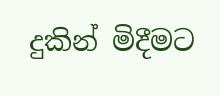දුකින් මිදීමට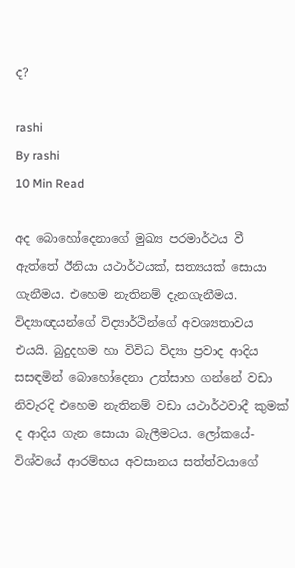ද?

rashi
By rashi
10 Min Read

අද බොහෝදෙනාගේ මුඛ්‍ය පරමාර්ථය වී ඇත්තේ ඊනියා යථාර්ථයක්, සත්‍යයක් සොයා ගැනීමය. එහෙම නැතිනම් දැනගැනීමය. විද්‍යාඥයන්ගේ විද්‍යාර්ථින්ගේ අවශ්‍යතාවය එයයි. බුදුදහම හා විවිධ විද්‍යා ප්‍රවාද ආදිය සසඳමින් බොහෝදෙනා උත්සාහ ගන්නේ වඩා නිවැරදි එහෙම නැතිනම් වඩා යථාර්ථවාදී කුමක් ද ආදිය ගැන සොයා බැලීමටය. ලෝකයේ-විශ්වයේ ආරම්භය අවසානය සත්ත්වයාගේ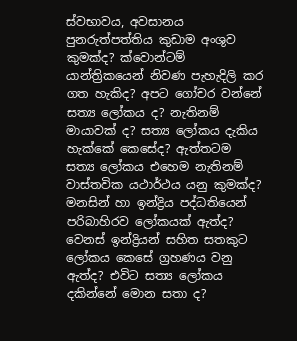ස්වභාවය, අවසානය පුනරුත්පත්තිය කුඩාම අංශුව කුමක්ද? ක්වොන්ටම් යාන්ත්‍රිකයෙන් නිවණ පැහැදිලි කර ගත හැකිද? අපට ගෝචර වන්නේ සත්‍ය ලෝකය ද? නැතිනම් මායාවක් ද? සත්‍ය ලෝකය දැකිය හැක්කේ කෙසේද? ඇත්තටම සත්‍ය ලෝකය එහෙම නැතිනම් වාස්තවික යථාර්ථය යනු කුමක්ද? මනසින් හා ඉන්ද්‍රිය පද්ධතියෙන් පරිබාහිරව ලෝකයක් ඇත්ද? වෙනස් ඉන්ද්‍රියන් සහිත සතකුට ලෝකය කෙසේ ග්‍රහණය වනු ඇත්ද? එවිට සත්‍ය ලෝකය දකින්නේ මොන සතා ද?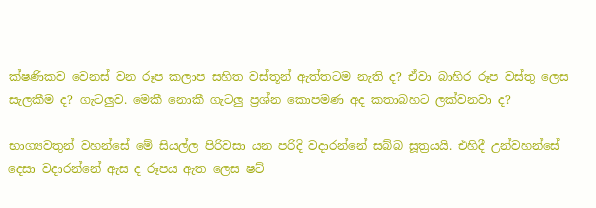ක්ෂණිකව වෙනස් වන රූප කලාප සහිත වස්තූන් ඇත්තටම නැති ද? ඒවා බාහිර රූප වස්තු ලෙස සැලකීම ද? ගැටලුව. මෙකී නොකී ගැටලු ප්‍රශ්න කොපමණ අද කතාබහට ලක්වනවා ද?

භාග්‍යවතුන් වහන්සේ මේ සියල්ල පිරිවසා යන පරිදි වදාරන්නේ සබ්බ සූත්‍රයයි. එහිදී උන්වහන්සේ දෙසා වදාරන්නේ ඇස ද රූපය ඇත ලෙස ෂට්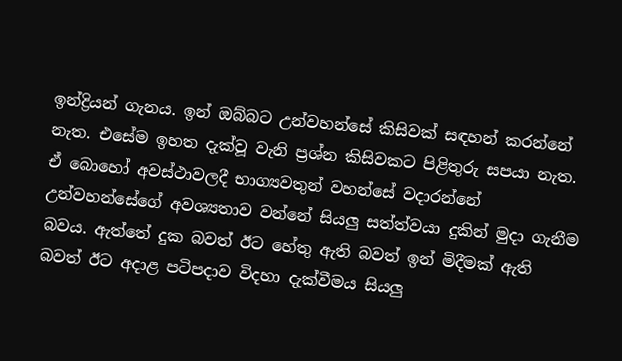ඉන්ද්‍රියන් ගැනය. ඉන් ඔබ්බට උන්වහන්සේ කිසිවක් සඳහන් කරන්නේ නැත. එසේම ඉහත දැක්වූ වැනි ප්‍රශ්න කිසිවකට පිළිතුරු සපයා නැත. ඒ බොහෝ අවස්ථාවලදී භාග්‍යවතුන් වහන්සේ වදාරන්නේ උන්වහන්සේගේ අවශ්‍යතාව වන්නේ සියලු සත්ත්වයා දුකින් මුදා ගැනීම බවය. ඇත්තේ දුක බවත් ඊට හේතු ඇති බවත් ඉන් මිදීමක් ඇති බවත් ඊට අදාළ පටිපදාව විදහා දැක්වීමය සියලු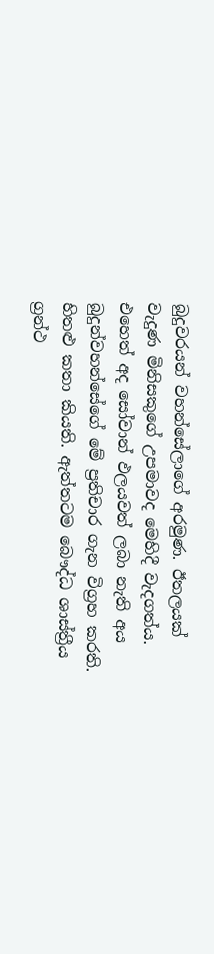බුදුවරයන් වහන්සේලාගේ අරමුණ. ඊතලයක් වැදුණ මිනිසකුගේ උපමාවද මෙහිදී වැදගත්ය. එහෙත් අද සෝවාන් ඵලයවත් ලබා නැති අය බුදුන්වහන්සේගේ මේ ප්‍රතිචාර ගැන විග්‍රහ කරති. හිතළු කතා කියති. ඇත්තටම බෞද්ධ ශාස්ත්‍රීය ග්‍රන්ථ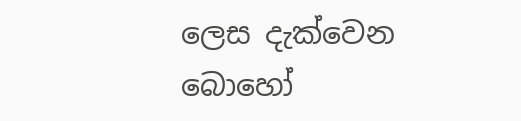ලෙස දැක්වෙන බොහෝ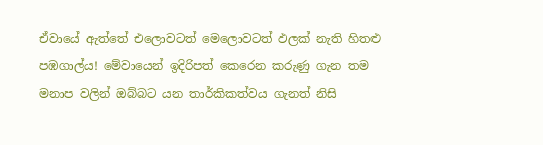ඒවායේ ඇත්තේ එලොවටත් මෙලොවටත් ඵලක් නැති හිතළු පඹගාල්ය! මේවායෙන් ඉදිරිපත් කෙරෙන කරුණු ගැන තම මනාප වලින් ඔබ්බට යන තාර්කිකත්වය ගැනත් නිසි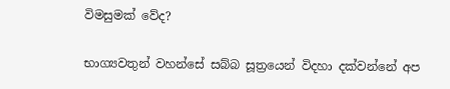විමසුමක් වේද?

භාග්‍යවතුන් වහන්සේ සබ්බ සූත්‍රයෙන් විදහා දක්වන්නේ අප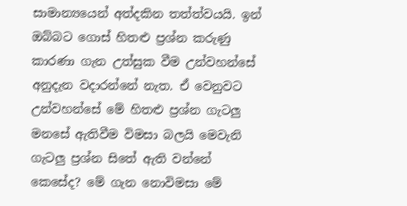සාමාන්‍යයෙන් අත්දකින තත්ත්වයයි. ඉන් ඔබ්බට ගොස් හිතළු ප්‍රශ්න කරුණු කාරණා ගැන උත්සුක වීම උන්වහන්සේ අනුදැන වදාරන්නේ නැත. ඒ වෙනුවට උන්වහන්සේ මේ හිතළු ප්‍රශ්න ගැටලු මනසේ ඇතිවීම විමසා බලයි මෙවැනි ගැටලු ප්‍රශ්න සිතේ ඇති වන්නේ කෙසේද? මේ ගැන නොවිමසා මේ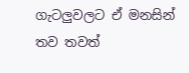ගැටලුවලට ඒ මනසින් තව තවත්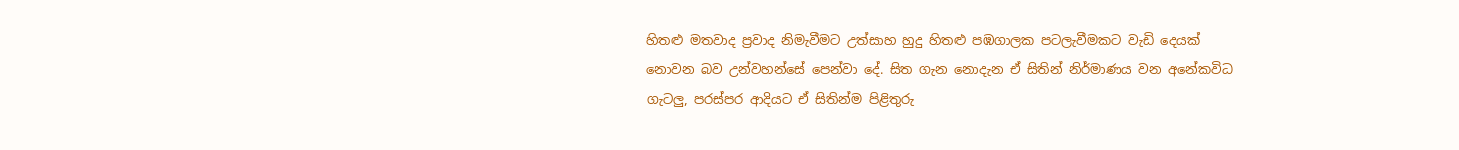හිතළු මතවාද ප්‍රවාද නිමැවීමට උත්සාහ හුදු හිතළු පඹගාලක පටලැවීමකට වැඩි දෙයක් නොවන බව උන්වහන්සේ පෙන්වා දේ. සිත ගැන නොදැන ඒ සිතින් නිර්මාණය වන අනේකවිධ ගැටලු, පරස්පර ආදියට ඒ සිතින්ම පිළිතුරු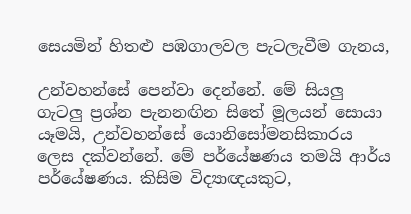සෙයමින් හිතළු පඹගාලවල පැටලැවීම ගැනය,

උන්වහන්සේ පෙන්වා දෙන්නේ. මේ සියලු ගැටලු ප්‍රශ්න පැනනඟින සිතේ මූලයන් සොයා යෑමයි, උන්වහන්සේ යොනිසෝමනසිකාරය ලෙස දක්වන්නේ. මේ පර්යේෂණය තමයි ආර්ය පර්යේෂණය. කිසිම විද්‍යාඥයකුට,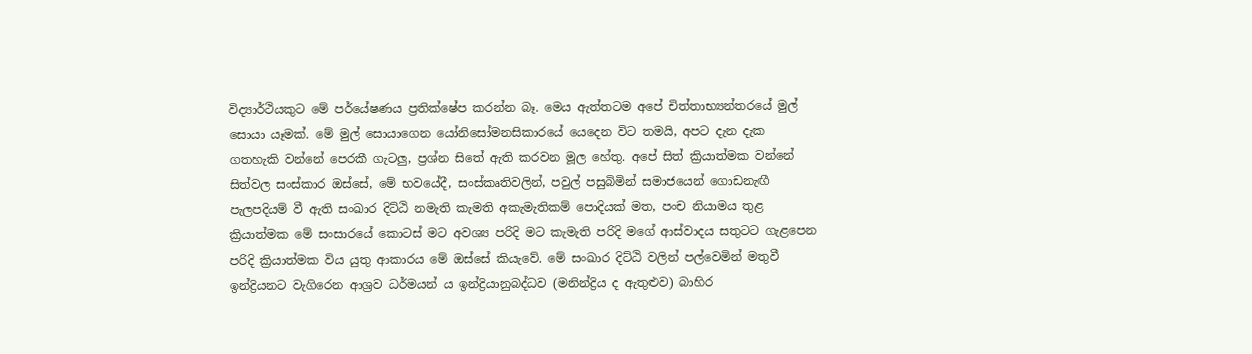විද්‍යාර්ථියකුට මේ පර්යේෂණය ප්‍රතික්ෂේප කරන්න බෑ. මෙය ඇත්තටම අපේ චිත්තාභ්‍යන්තරයේ මුල් සොයා යෑමක්. මේ මුල් සොයාගෙන යෝනිසෝමනසිකාරයේ යෙදෙන විට තමයි, අපට දැන දැක ගතහැකි වන්නේ පෙරකී ගැටලු, ප්‍රශ්න සිතේ ඇති කරවන මූල හේතු. අපේ සිත් ක්‍රියාත්මක වන්නේ සිත්වල සංස්කාර ඔස්සේ, මේ භවයේදී, සංස්කෘතිවලින්, පවුල් පසුබිමින් සමාජයෙන් ගොඩනැඟී පැලපදියම් වී ඇති සංඛාර දිට්ඨි නමැති කැමති අකැමැතිකම් පොදියක් මත, පංච නියාමය තුළ ක්‍රියාත්මක මේ සංසාරයේ කොටස් මට අවශ්‍ය පරිදි මට කැමැති පරිදි මගේ ආස්වාදය සතුටට ගැළපෙන පරිදි ක්‍රියාත්මක විය යුතු ආකාරය මේ ඔස්සේ කියැවේ. මේ සංඛාර දිට්ඨි වලින් පල්වෙමින් මතුවී ඉන්ද්‍රියනට වැගිරෙන ආශ්‍රව ධර්මයන් ය ඉන්ද්‍රියානුබද්ධව (මනින්ද්‍රිය ද ඇතුළුව) බාහිර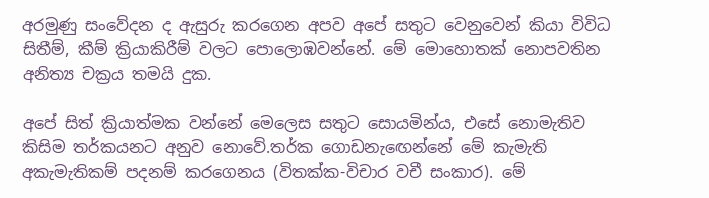අරමුණු සංවේදන ද ඇසුරු කරගෙන අපව අපේ සතුට වෙනුවෙන් කියා විවිධ සිතීම්, කීම් ක්‍රියාකිරීම් වලට පොලොඹවන්නේ. මේ මොහොතක් නොපවතින අනිත්‍ය චක්‍රය තමයි දුක.

අපේ සිත් ක්‍රියාත්මක වන්නේ මෙලෙස සතුට සොයමින්ය, එසේ නොමැතිව කිසිම තර්කයනට අනුව නොවේ.තර්ක ගොඩනැඟෙන්නේ මේ කැමැති අකැමැතිකම් පදනම් කරගෙනය (විතක්ක-විචාර වචී සංකාර). මේ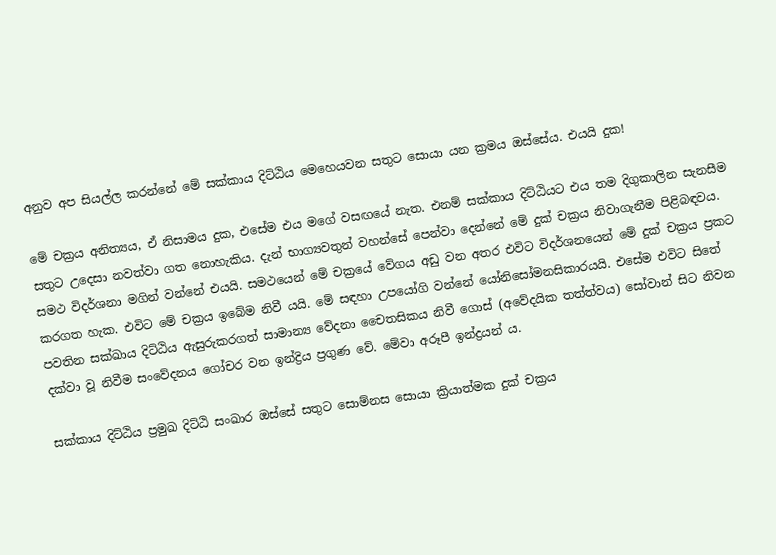අනුව අප සියල්ල කරන්නේ මේ සක්කාය දිට්ඨිය මෙහෙයවන සතුට සොයා යන ක්‍රමය ඔස්සේය. එයයි දුක!

මේ චක්‍රය අනිත්‍යය, ඒ නිසාමය දුක, එසේම එය මගේ වසඟයේ නැත. එනම් සක්කාය දිට්ඨියට එය තම දිගුකාලින සැනසීම සතුට උදෙසා නවත්වා ගත නොහැකිය. දැන් භාග්‍යවතුන් වහන්සේ පෙන්වා දෙන්නේ මේ දුක් චක්‍රය නිවාගැනීම පිළිබඳවය. සමථ විදර්ශනා මගින් වන්නේ එයයි. සමථයෙන් මේ චක්‍රයේ වේගය අඩු වන අතර එවිට විදර්ශනයෙන් මේ දුක් චක්‍රය ප්‍රකට කරගත හැක. එවිට මේ චක්‍රය ඉබේම නිවී යයි. මේ සඳහා උපයෝගි වන්නේ යෝනිසෝමනසිකාරයයි. එසේම එවිට සිතේ පවතින සක්ඛාය දිට්ඨිය ඇසුරුකරගත් සාමාන්‍ය වේදනා චෛතසිකය නිවී ගොස් (අවේදයික තත්ත්වය) සෝවාන් සිට නිවන දක්වා වූ නිවීම සංවේදනය ගෝචර වන ඉන්ද්‍රිය ප්‍රගුණ වේ. මේවා අරූපී ඉන්ද්‍රයන් ය.

සක්කාය දිට්ඨිය ප්‍රමුඛ දිට්ඨි සංඛාර ඔස්සේ සතුට සොම්නස සොයා ක්‍රියාත්මක දුක් චක්‍රය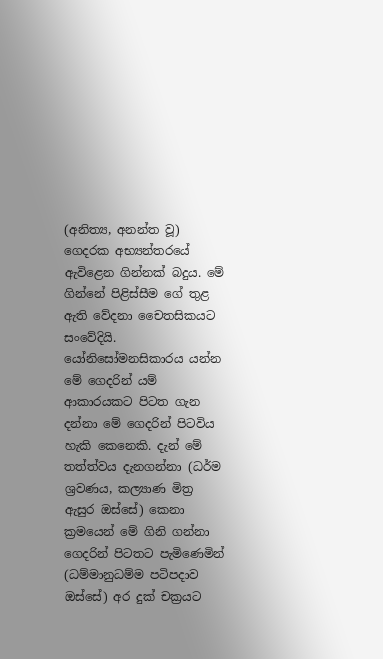(අනිත්‍ය, අනන්ත වූ) ගෙදරක අභ්‍යන්තරයේ ඇවිළෙන ගින්නක් බදුය. මේ ගින්නේ පිළිස්සීම ගේ තුළ ඇති වේදනා චෛතසිකයට සංවේදියි. යෝනිසෝමනසිකාරය යන්න මේ ගෙදරින් යම් ආකාරයකට පිටත ගැන දන්නා මේ ගෙදරින් පිටවිය හැකි කෙනෙකි. දැන් මේ තත්ත්වය දැනගන්නා (ධර්ම ශ්‍රවණය, කල්‍යාණ මිත්‍ර ඇසුර ඔස්සේ) කෙනා ක්‍රමයෙන් මේ ගිනි ගන්නා ගෙදරින් පිටතට පැමිණෙමින් (ධම්මානුධම්ම පටිපදාව ඔස්සේ) අර දුක් චක්‍රයට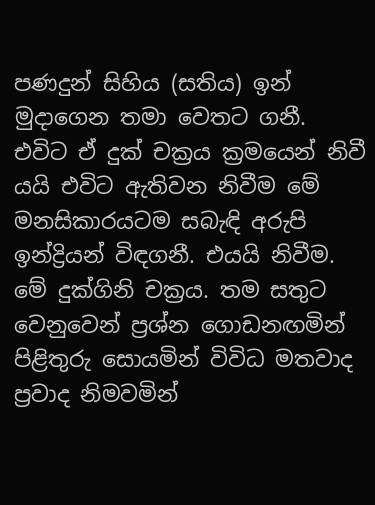පණදුන් සිහිය (සතිය) ඉන් මුදාගෙන තමා වෙතට ගනී. එවිට ඒ දුක් චක්‍රය ක්‍රමයෙන් නිවී යයි එවිට ඇතිවන නිවීම මේ මනසිකාරයටම සබැඳි අරුපි ඉන්ද්‍රියන් විඳගනී. එයයි නිවීම. මේ දුක්ගිනි චක්‍රය. තම සතුට වෙනුවෙන් ප්‍රශ්න ගොඩනඟමින් පිළිතුරු සොයමින් විවිධ මතවාද ප්‍රවාද නිමවමින්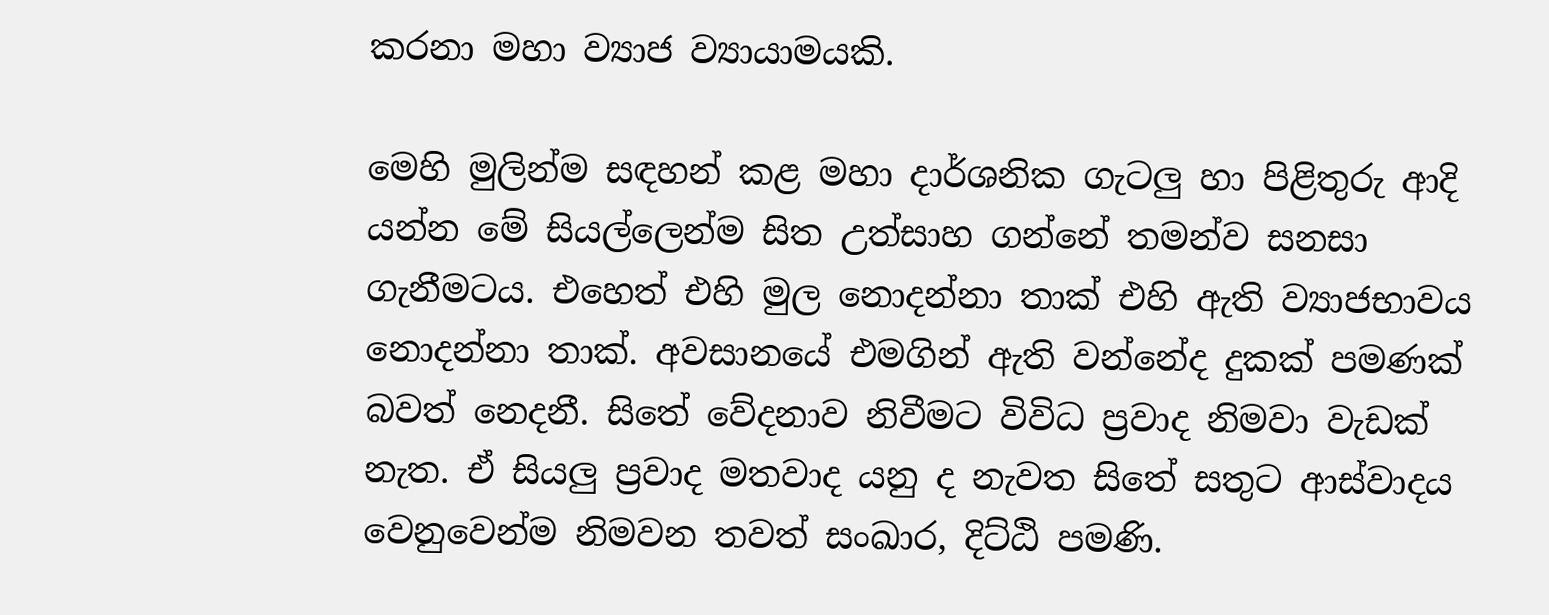කරනා මහා ව්‍යාජ ව්‍යායාමයකි.

මෙහි මුලින්ම සඳහන් කළ මහා දාර්ශනික ගැටලු හා පිළිතුරු ආදි යන්න මේ සියල්ලෙන්ම සිත උත්සාහ ගන්නේ තමන්ව සනසා ගැනීමටය. එහෙත් එහි මුල නොදන්නා තාක් එහි ඇති ව්‍යාජභාවය නොදන්නා තාක්. අවසානයේ එමගින් ඇති වන්නේද දුකක් පමණක් බවත් නෙදනී. සිතේ වේදනාව නිවීමට විවිධ ප්‍රවාද නිමවා වැඩක් නැත. ඒ සියලු ප්‍රවාද මතවාද යනු ද නැවත සිතේ සතුට ආස්වාදය වෙනුවෙන්ම නිමවන තවත් සංඛාර, දිට්ඨි පමණි.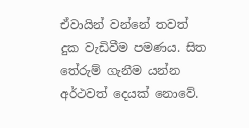ඒවායින් වන්නේ තවත් දුක වැඩිවීම පමණය. සිත තේරුම් ගැනීම යන්න අර්ථවත් දෙයක් නොවේ.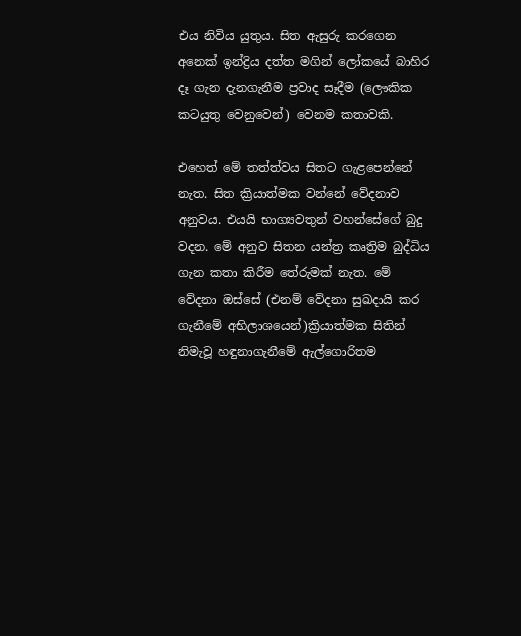එය නිවිය යුතුය. සිත ඇසුරු කරගෙන අනෙක් ඉන්ද්‍රිය දත්ත මගින් ලෝකයේ බාහිර දෑ ගැන දැනගැනීම ප්‍රවාද සෑදීම (ලෞකික කටයුතු වෙනුවෙන්) වෙනම කතාවකි.

එහෙත් මේ තත්ත්වය සිතට ගැළපෙන්නේ නැත. සිත ක්‍රියාත්මක වන්නේ වේදනාව අනුවය. එයයි භාග්‍යවතුන් වහන්සේගේ බුදු වදන. මේ අනුව සිතන යන්ත්‍ර කෘත්‍රිම බුද්ධිය ගැන කතා කිරීම තේරුමක් නැත. මේ වේදනා ඔස්සේ (එනම් වේදනා සුඛදායි කර ගැනීමේ අභිලාශයෙන්)ක්‍රියාත්මක සිතින් නිමැවූ හඳුනාගැනීමේ ඇල්ගොරිතම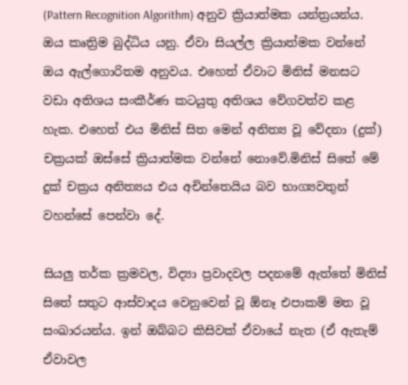(Pattern Recognition Algorithm) අනුව ක්‍රියාත්මක යන්ත්‍රයන්ය. ඔය කෘත්‍රිම බුද්ධිය යනු. ඒවා සියල්ල ක්‍රියාත්මක වන්නේ ඔය ඇල්ගොරිතම අනුවය. එහෙත් ඒවාට මිනිස් මනසට වඩා අතිශය සංකීර්ණ කටයුතු අතිශය වේගවත්ව කළ හැක. එහෙත් එය මිනිස් සිත මෙන් අනිත්‍ය වූ වේදනා (දුක්) චක්‍රයක් ඔස්සේ ක්‍රියාත්මක වන්නේ නොවේ.මිනිස් සිතේ මේ දුක් චක්‍රය අනිත්‍යය එය අචින්තෙයිය බව භාග්‍යවතුන් වහන්සේ පෙන්වා දේ.

සියලු තර්ක ක්‍රමවල, විද්‍යා ප්‍රවාදවල පදනමේ ඇත්තේ මිනිස් සිතේ සතුට ආස්වාදය වෙනුවෙන් වූ ඕනෑ එපාකම් මත වූ සංඛාරයන්ය. ඉන් ඔබ්බට කිසිවක් ඒවායේ නැත (ඒ ඇතැම් ඒවාවල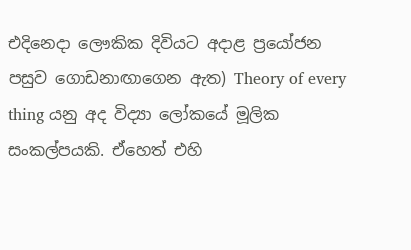එදිනෙදා ලෞකික දිවියට අදාළ ප්‍රයෝජන පසුව ගොඩනාඟාගෙන ඇත) Theory of every thing යනු අද විද්‍යා ලෝකයේ මූලික සංකල්පයකි. ඒහෙත් එහි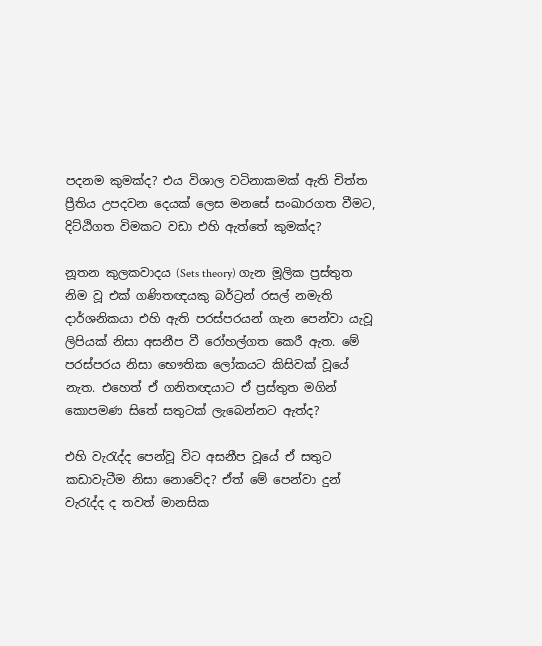පදනම කුමක්ද? එය විශාල වටිනාකමක් ඇති චිත්ත ප්‍රීතිය උපදවන දෙයක් ලෙස මනසේ සංඛාරගත වීමට, දිට්ඨිගත විමකට වඩා එහි ඇත්තේ කුමක්ද?

නූතන කුලකවාදය (Sets theory) ගැන මූලික ප්‍රස්තුත නිම වූ එක් ගණිතඥයකු බර්ට්‍රන් රසල් නමැති දාර්ශනිකයා එහි ඇති පරස්පරයන් ගැන පෙන්වා යැවූ ලිපියක් නිසා අසනීප වී රෝහල්ගත කෙරී ඇත. මේ පරස්පරය නිසා භෞතික ලෝකයට කිසිවක් වූයේ නැත. එහෙත් ඒ ගනිතඥයාට ඒ ප්‍රස්තුත මගින් කොපමණ සිතේ සතුටක් ලැබෙන්නට ඇත්ද?

එහි වැරැද්ද පෙන්වූ විට අසනීප වූයේ ඒ සතුට කඩාවැටීම නිසා නොවේද? ඒත් මේ පෙන්වා දුන් වැරැද්ද ද තවත් මානසික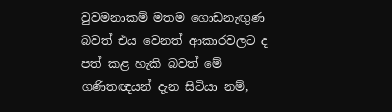වුවමනාකම් මතම ගොඩනැඟුණ බවත් එය වෙනත් ආකාරවලට ද පත් කළ හැකි බවත් මේ ගණිතඥයන් දැන සිටියා නම්,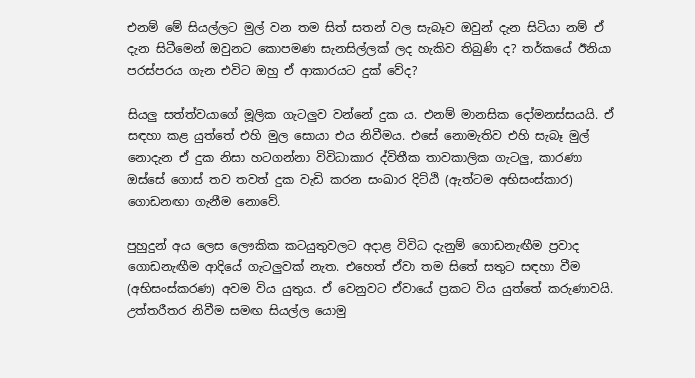එනම් මේ සියල්ලට මුල් වන තම සිත් සතන් වල සැබෑව ඔවුන් දැන සිටියා නම් ඒ දැන සිටීමෙන් ඔවුනට කොපමණ සැනසිල්ලක් ලද හැකිව තිබුණි ද? තර්කයේ ඊනියා පරස්පරය ගැන එවිට ඔහු ඒ ආකාරයට දුක් වේද?

සියලු සත්ත්වයාගේ මූලික ගැටලුව වන්නේ දුක ය. එනම් මානසික දෝමනස්සයයි. ඒ සඳහා කළ යුත්තේ එහි මුල සොයා එය නිවීමය. එසේ නොමැතිව එහි සැබෑ මුල් නොදැන ඒ දුක නිසා හටගන්නා විවිධාකාර ද්විතීක තාවකාලික ගැටලු, කාරණා ඔස්සේ ගොස් තව තවත් දුක වැඩි කරන සංඛාර දිට්ඨි (ඇත්ටම අභිසංස්කාර) ගොඩනඟා ගැනීම නොවේ.

පුහුදුන් අය ලෙස ලෞකික කටයුතුවලට අදාළ විවිධ දැනුම් ගොඩනැඟීම ප්‍රවාද ගොඩනැඟීම ආදියේ ගැටලුවක් නැත. එහෙත් ඒවා තම සිතේ සතුට සඳහා වීම (අභිසංස්කරණ) අවම විය යුතුය. ඒ වෙනුවට ඒවායේ ප්‍රකට විය යුත්තේ කරුණාවයි. උත්තරීතර නිවීම සමඟ සියල්ල යොමු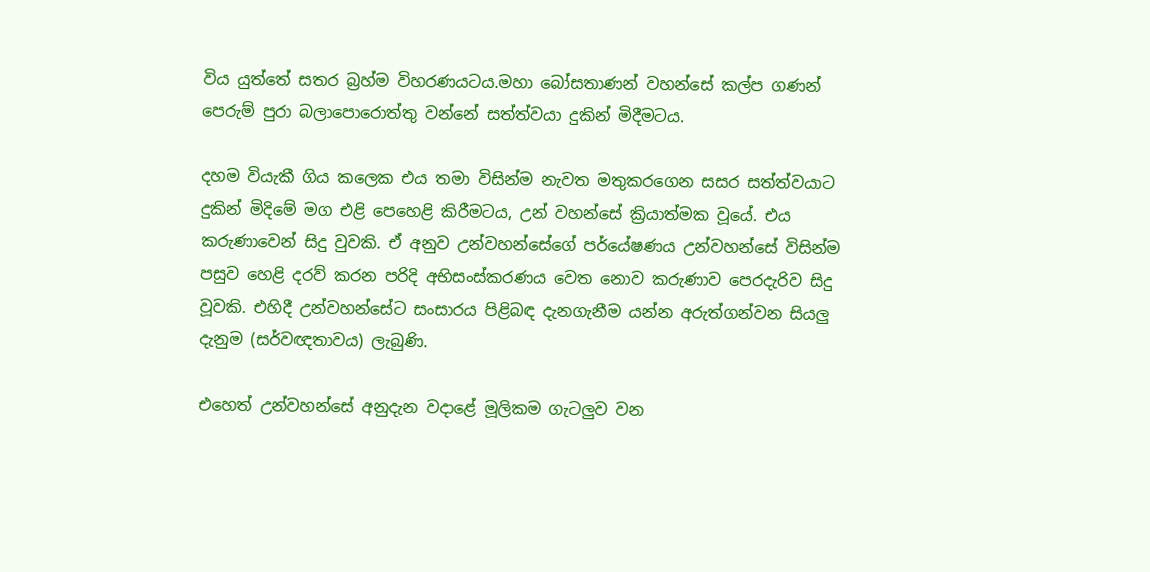විය යුත්තේ සතර බ්‍රහ්ම විහරණයටය.මහා බෝසතාණන් වහන්සේ කල්ප ගණන් පෙරුම් පුරා බලාපොරොත්තු වන්නේ සත්ත්වයා දුකින් මිදීමටය.

දහම වියැකී ගිය කලෙක එය තමා විසින්ම නැවත මතුකරගෙන සසර සත්ත්වයාට දුකින් මිදිමේ මග එළි පෙහෙළි කිරීමටය, උන් වහන්සේ ක්‍රියාත්මක වූයේ. එය කරුණාවෙන් සිදු වුවකි. ඒ අනුව උන්වහන්සේගේ පර්යේෂණය උන්වහන්සේ විසින්ම පසුව හෙළි දරව් කරන පරිදි අභිසංස්කරණය වෙත නොව කරුණාව පෙරදැරිව සිදු වූවකි. එහිදී උන්වහන්සේට සංසාරය පිළිබඳ දැනගැනීම යන්න අරුත්ගන්වන සියලු දැනුම (සර්වඥතාවය) ලැබුණි.

එහෙත් උන්වහන්සේ අනුදැන වදාළේ මූලිකම ගැටලුව වන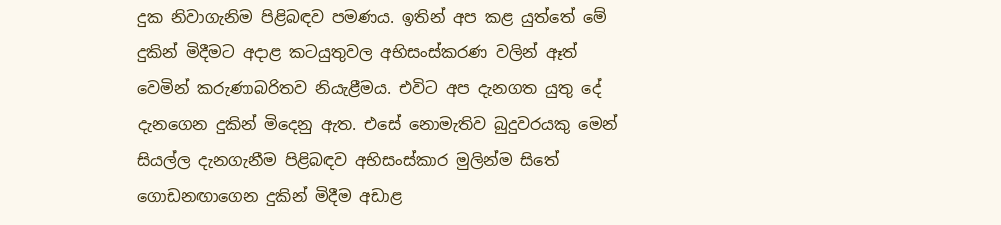දුක නිවාගැනිම පිළිබඳව පමණය. ඉතින් අප කළ යුත්තේ මේ දුකින් මිදීමට අදාළ කටයුතුවල අභිසංස්කරණ වලින් ඈත් වෙමින් කරුණාබරිතව නියැළීමය. එවිට අප දැනගත යුතු දේ දැනගෙන දුකින් මිදෙනු ඇත. එසේ නොමැතිව බුදුවරයකු මෙන් සියල්ල දැනගැනීම පිළිබඳව අභිසංස්කාර මුලින්ම සිතේ ගොඩනඟාගෙන දුකින් මිදීම අඩාළ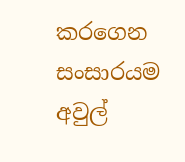කරගෙන සංසාරයම අවුල්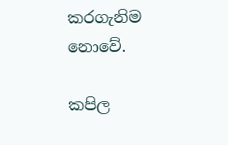කරගැනිම නොවේ.

කපිල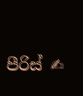පීරිස් ✍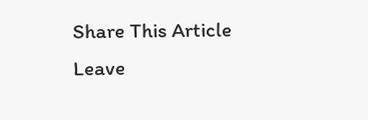Share This Article
Leave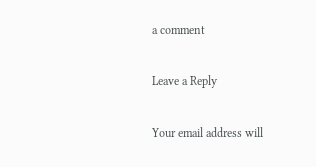a comment

Leave a Reply

Your email address will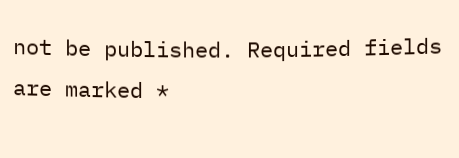not be published. Required fields are marked *